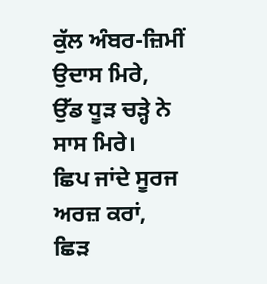ਕੁੱਲ ਅੰਬਰ-ਜ਼ਿਮੀਂ ਉਦਾਸ ਮਿਰੇ,
ਉੱਡ ਧੂੜ ਚੜ੍ਹੇ ਨੇ ਸਾਸ ਮਿਰੇ।
ਛਿਪ ਜਾਂਦੇ ਸੂਰਜ ਅਰਜ਼ ਕਰਾਂ,
ਛਿੜ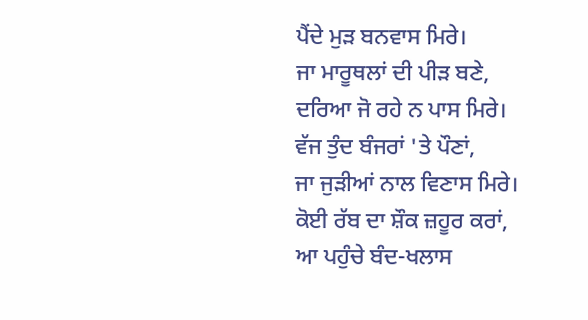ਪੈਂਦੇ ਮੁੜ ਬਨਵਾਸ ਮਿਰੇ।
ਜਾ ਮਾਰੂਥਲਾਂ ਦੀ ਪੀੜ ਬਣੇ,
ਦਰਿਆ ਜੋ ਰਹੇ ਨ ਪਾਸ ਮਿਰੇ।
ਵੱਜ ਤੁੰਦ ਬੰਜਰਾਂ 'ਤੇ ਪੌਣਾਂ,
ਜਾ ਜੁੜੀਆਂ ਨਾਲ ਵਿਣਾਸ ਮਿਰੇ।
ਕੋਈ ਰੱਬ ਦਾ ਸ਼ੌਕ ਜ਼ਹੂਰ ਕਰਾਂ,
ਆ ਪਹੁੰਚੇ ਬੰਦ-ਖਲਾਸ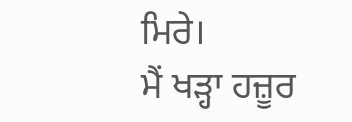ਮਿਰੇ।
ਮੈਂ ਖੜ੍ਹਾ ਹਜ਼ੂਰ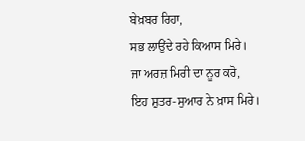ਬੇਖ਼ਬਰ ਰਿਹਾ,
ਸਭ ਲਾਉਂਦੇ ਰਹੇ ਕਿਆਸ ਮਿਰੇ।
ਜਾ ਅਰਜ਼ ਮਿਰੀ ਦਾ ਨੂਰ ਕਰੋ,
ਇਹ ਸ਼ੁਤਰ-ਸੁਆਰ ਨੇ ਖ਼ਾਸ ਮਿਰੇ।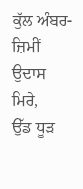ਕੁੱਲ ਅੰਬਰ-ਜ਼ਿਮੀਂ ਉਦਾਸ ਮਿਰੇ,
ਉੱਡ ਧੂੜ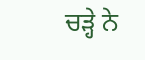ਚੜ੍ਹੇ ਨੇ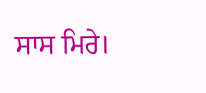ਸਾਸ ਮਿਰੇ।